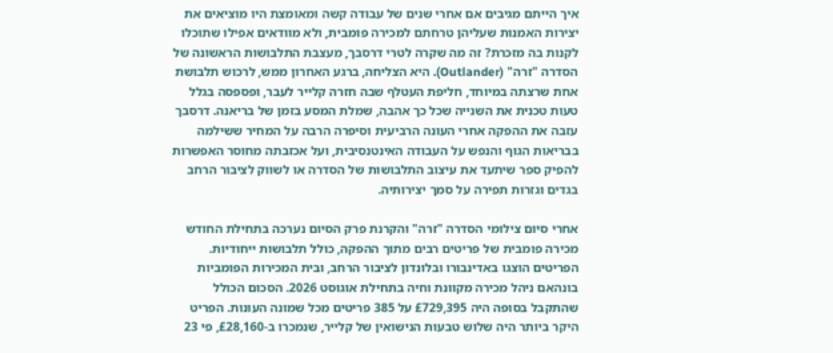איך הייתם מגיבים אם אחרי שנים של עבודה קשה ומאומצת היו מוציאים את יצירות האמנות שעליהן טרחתם למכירה פומבית, ולא מוודאים אפילו שתוכלו לקנות בה מזכרת? זה מה שקרה לטרי דרסבך, מעצבת התלבושות הראשונה של הסדרה "זרה" (Outlander). היא הצליחה, ברגע האחרון ממש, לרכוש תלבושת אחת שרצתה במיוחד, חליפת העטלף שבה חזרה קלייר לעבר, ופספסה בגלל טעות טכנית את השנייה שכל כך אהבה, שמלת המסע בזמן של בריאנה. דרסבך עזבה את ההפקה אחרי העונה הרביעית וסיפרה הרבה על המחיר ששילמה בבריאות הגוף והנפש על העבודה האינטנסיבית, ועל אכזבתה מחוסר האפשרות להפיק ספר שיתעד את עיצוב התלבושות של הסדרה או לשווק לציבור הרחב בגדים וגזרות תפירה על סמך יצירותיה.

אחרי סיום צילומי הסדרה "זרה" והקרנת פרק הסיום נערכה בתחילת החודש מכירה פומבית של פריטים רבים מתוך ההפקה, כולל תלבושות ייחודיות. הפריטים הוצגו באדינבורו ובלונדון לציבור הרחב, ובית המכירות הפומביות בונהאם ניהל מכירה מקוונת וחיה בתחילת אוגוסט 2026. הסכום הכולל שהתקבל בסופה היה £729,395 על 385 פריטים מכל שמונה העונות. הפריט היקר ביותר היה שלוש טבעות הנישואין של קלייר, שנמכרו ב-£28,160, פי 23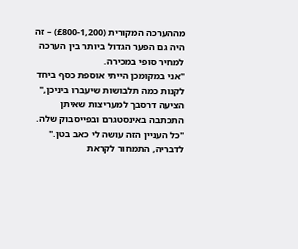מההערכה המקורית (£800-1,200) – זה היה גם הפער הגדול ביותר בין הערכה למחיר סופי במכירה.
"אני במקומכן הייתי אוספת כסף ביחד לקנות כמה תלבושות שיעברו ביניכן," הציעה דרסבך למעריצות שאיתן התכתבה באינסטגרם ובפייסבוק שלה. "כל העניין הזה עושה לי כאב בטן." לדבריה, התמחור לקראת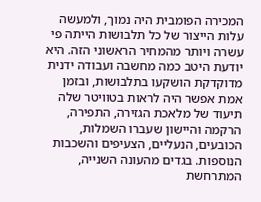המכירה הפומבית היה נמוך, ולמעשה עלות הייצור של כל תלבושות הייתה פי עשרה ויותר מהמחיר הראשוני הזה. היא יודעת היטב כמה מחשבה ועבודה ידנית מדוקדקת הושקעו בתלבושות, ובזמן אמת אפשר היה לראות בטוויטר שלה תיעוד של מלאכת הגזירה, התפירה, הרקמה והיישון שעברו השמלות, הכובעים, הנעליים, הצעיפים והשכבות הנוספות. בגדים מהעונה השנייה, המתרחשת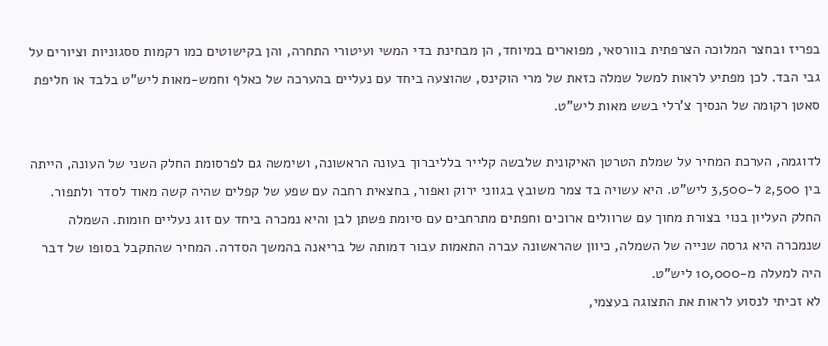בפריז ובחצר המלוכה הצרפתית בוורסאי, מפוארים במיוחד, הן מבחינת בדי המשי ועיטורי התחרה, והן בקישוטים כמו רקמות ססגוניות וציורים על גבי הבד. לכן מפתיע לראות למשל שמלה כזאת של מרי הוקינס, שהוצעה ביחד עם נעליים בהערכה של כאלף וחמש-מאות ליש"ט בלבד או חליפת סאטן רקומה של הנסיך צ'רלי בשש מאות ליש"ט.

לדוגמה, הערכת המחיר על שמלת הטרטן האיקונית שלבשה קלייר בלליברוך בעונה הראשונה, ושימשה גם לפרסומת החלק השני של העונה, הייתה בין 2,500 ל-3,500 ליש"ט. היא עשויה בד צמר משובץ בגווני ירוק ואפור, בחצאית רחבה עם שפע של קפלים שהיה קשה מאוד לסדר ולתפור. החלק העליון בנוי בצורת מחוך עם שרוולים ארוכים וחפתים מתרחבים עם סיומת פשתן לבן והיא נמכרה ביחד עם זוג נעליים חומות. השמלה שנמכרה היא גרסה שנייה של השמלה, כיוון שהראשונה עברה התאמות עבור דמותה של בריאנה בהמשך הסדרה. המחיר שהתקבל בסופו של דבר היה למעלה מ-10,000 ליש"ט.
לא זכיתי לנסוע לראות את התצוגה בעצמי,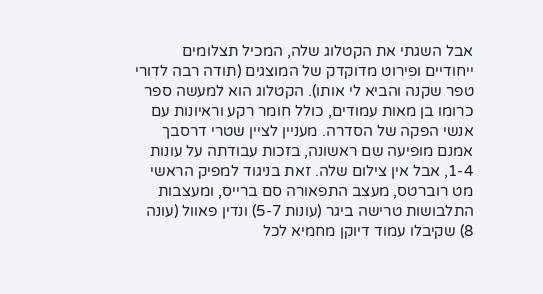אבל השגתי את הקטלוג שלה, המכיל תצלומים ייחודיים ופירוט מדוקדק של המוצגים (תודה רבה לדורי טפר שקנה והביא לי אותו). הקטלוג הוא למעשה ספר כרומו בן מאות עמודים, כולל חומר רקע וראיונות עם אנשי הפקה של הסדרה. מעניין לציין שטרי דרסבך אמנם מופיעה שם ראשונה, בזכות עבודתה על עונות 1-4, אבל אין צילום שלה. זאת בניגוד למפיק הראשי מט רוברטס, מעצב התפאורה סם ברייס, ומעצבות התלבושות טרישה ביגר (עונות 5-7) ונדין פאוול (עונה 8) שקיבלו עמוד דיוקן מחמיא לכל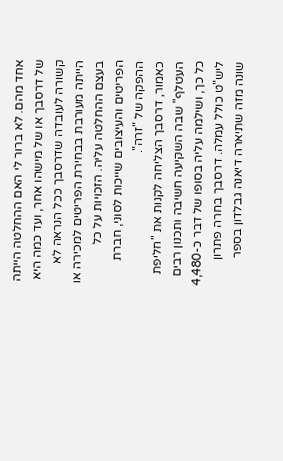אחד מהם. לא ברור לי האם ההחלטה הייתה של דרסבך או של מישהו אחר, ועד כמה היא קשורה לעובדה שדרסבך ככל הנראה לא הייתה מעורבת בבחירת הפריטים למכירה או בעצם ההחלטה עליה. הזכויות על כל הפריטים והעיצובים שייכות לסוני, חברת ההפקה של "זרה".
כאמור, דרסבך הצליחה לקנות את "חליפת העטלף" שבה השקיעה חשיבה ותכנון רבים כל כך, ושילמה עליה בסופו של דבר כ-4,480 ליש"ט כולל עמלה. דרסבך בחרה פתרון שונה מזה שתיארה דיאנה גבלדון בספר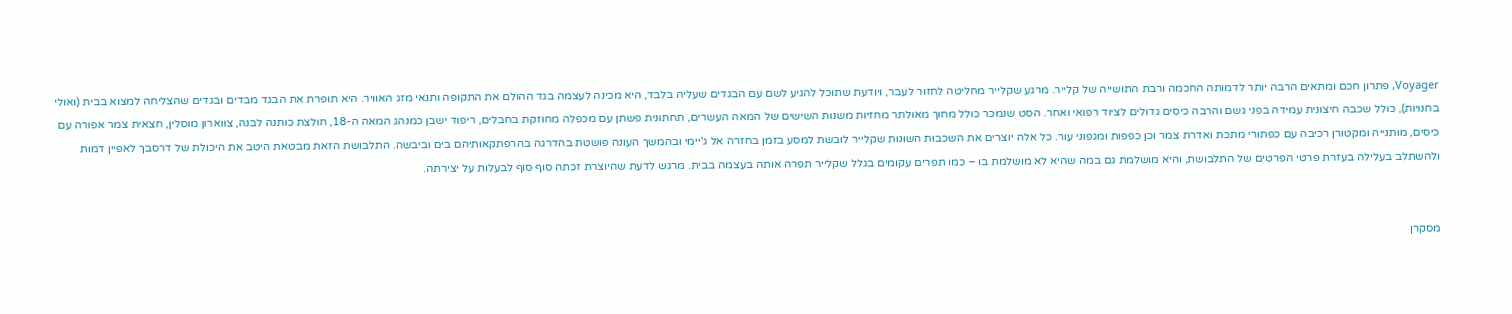Voyager, פתרון חכם ומתאים הרבה יותר לדמותה החכמה ורבת התושייה של קלייר. מרגע שקלייר מחליטה לחזור לעבר, ויודעת שתוכל להגיע לשם עם הבגדים שעליה בלבד, היא מכינה לעצמה בגד ההולם את התקופה ותנאי מזג האוויר. היא תופרת את הבגד מבדים ובגדים שהצליחה למצוא בבית (ואולי בחנויות), כולל שכבה חיצונית עמידה בפני גשם והרבה כיסים גדולים לציוד רפואי ואחר. הסט שנמכר כולל מחוך מאולתר מחזיות משנות השישים של המאה העשרים, תחתונית פשתן עם מכפלה מחוזקת בחבלים, ריפוד ישבן כמנהג המאה ה-18, חולצת כותנה לבנה, צווארון מוסלין, חצאית צמר אפורה עם כיסים, מותנייה ומקטורן רכיבה עם כפתורי מתכת ואדרת צמר וכן כפפות ומגפוני עור. כל אלה יוצרים את השכבות השונות שקלייר לובשת למסע בזמן בחזרה אל ג'יימי ובהמשך העונה פושטת בהדרגה בהרפתקאותיהם בים וביבשה. התלבושת הזאת מבטאת היטב את היכולת של דרסבך לאפיין דמות ולהשתלב בעלילה בעזרת פרטי הפרטים של התלבושת, והיא מושלמת גם במה שהיא לא מושלמת בו – כמו תפרים עקומים בגלל שקלייר תפרה אותה בעצמה בבית. מרגש לדעת שהיוצרת זכתה סוף סוף לבעלות על יצירתה.


מסקרן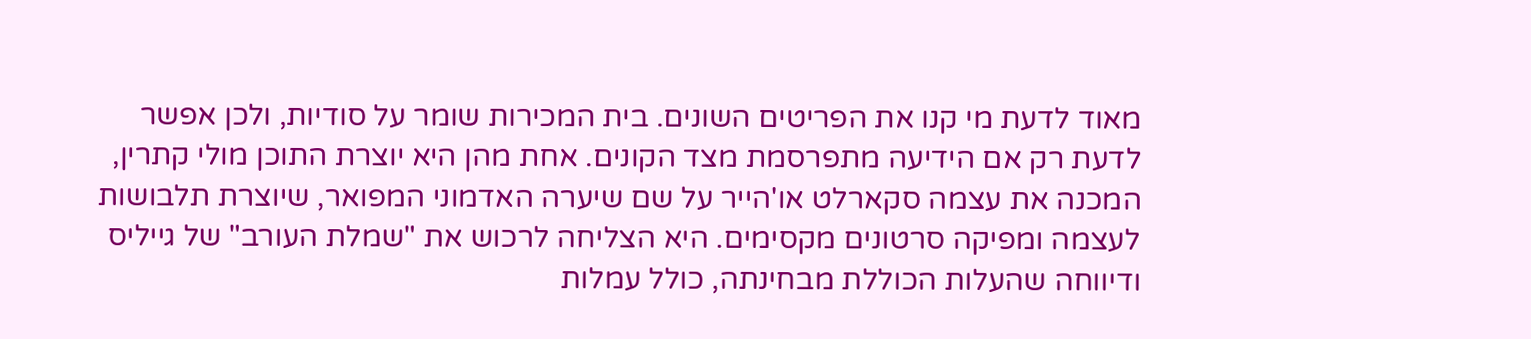מאוד לדעת מי קנו את הפריטים השונים. בית המכירות שומר על סודיות, ולכן אפשר לדעת רק אם הידיעה מתפרסמת מצד הקונים. אחת מהן היא יוצרת התוכן מולי קתרין, המכנה את עצמה סקארלט או'הייר על שם שיערה האדמוני המפואר, שיוצרת תלבושות לעצמה ומפיקה סרטונים מקסימים. היא הצליחה לרכוש את "שמלת העורב" של גייליס ודיווחה שהעלות הכוללת מבחינתה, כולל עמלות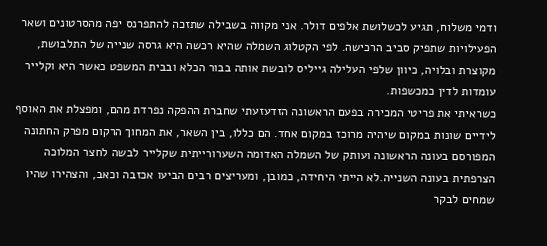ודמי משלוח, תגיע לכשלושת אלפים דולר. אני מקווה בשבילה שתזכה להתפרנס יפה מהסרטונים ושאר הפעילויות שתפיק סביב הרכישה. לפי הקטלוג השמלה שהיא רכשה היא גרסה שנייה של התלבושת, מקוצרת ובלויה, כיוון שלפי העלילה גייליס לובשת אותה בבור הכלא ובבית המשפט כאשר היא וקלייר עומדות לדין כמכשפות.
כשראיתי את פריטי המכירה בפעם הראשונה הזדעזעתי שחברת ההפקה נפרדת מהם, ומפצלת את האוסף לידיים שונות במקום שיהיה מרוכז במקום אחד. הם כללו, בין השאר, את המחוך הרקום מפרק החתונה המפורסם בעונה הראשונה ועותק של השמלה האדומה השערורייתית שקלייר לבשה לחצר המלוכה הצרפתית בעונה השנייה.לא הייתי היחידה, כמובן, ומעריצים רבים הביעו אכזבה וכאב, והצהירו שהיו שמחים לבקר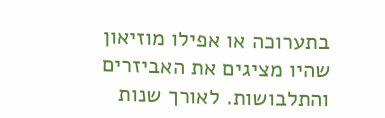בתערוכה או אפילו מוזיאון שהיו מציגים את האביזרים והתלבושות. לאורך שנות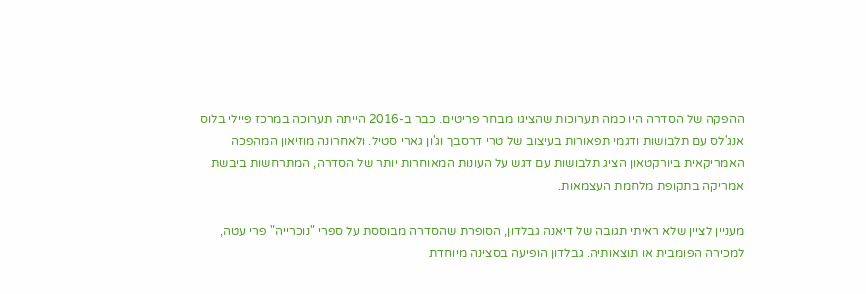ההפקה של הסדרה היו כמה תערוכות שהציגו מבחר פריטים. כבר ב-2016 הייתה תערוכה במרכז פּיילי בלוס אנג'לס עם תלבושות ודגמי תפאורות בעיצוב של טרי דרסבך וג'ון גארי סטיל. ולאחרונה מוזיאון המהפכה האמריקאית ביורקטאון הציג תלבושות עם דגש על העונות המאוחרות יותר של הסדרה, המתרחשות ביבשת אמריקה בתקופת מלחמת העצמאות.

מעניין לציין שלא ראיתי תגובה של דיאנה גבלדון, הסופרת שהסדרה מבוססת על ספרי "נוכרייה" פרי עטה, למכירה הפומבית או תוצאותיה. גבלדון הופיעה בסצינה מיוחדת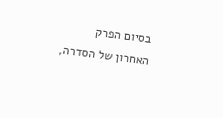בסיום הפרק האחרון של הסדרה,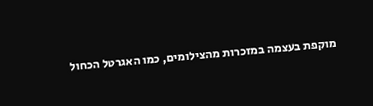מוקפת בעצמה במזכרות מהצילומים, כמו האגרטל הכחול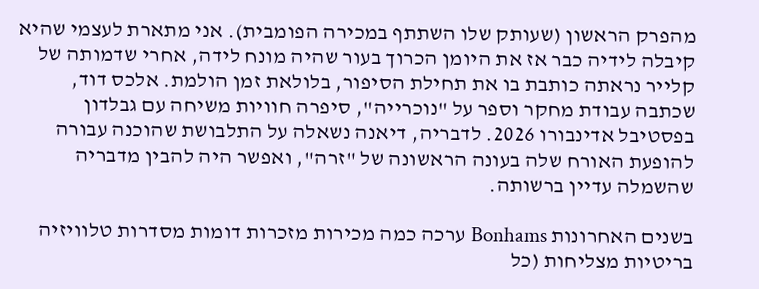מהפרק הראשון (שעותק שלו השתתף במכירה הפומבית). אני מתארת לעצמי שהיא קיבלה לידיה כבר אז את היומן הכרוך בעור שהיה מונח לידה, אחרי שדמותה של קלייר נראתה כותבת בו את תחילת הסיפור, בלולאת זמן הולמת. אלכס דוד, שכתבה עבודת מחקר וספר על "נוכרייה", סיפרה חוויות משיחה עם גבלדון בפסטיבל אדינבורו 2026. לדבריה, דיאנה נשאלה על התלבושת שהוכנה עבורה להופעת האורח שלה בעונה הראשונה של "זרה", ואפשר היה להבין מדבריה שהשמלה עדיין ברשותה.

בשנים האחרונות Bonhams ערכה כמה מכירות מזכרות דומות מסדרות טלוויזיה בריטיות מצליחות (כל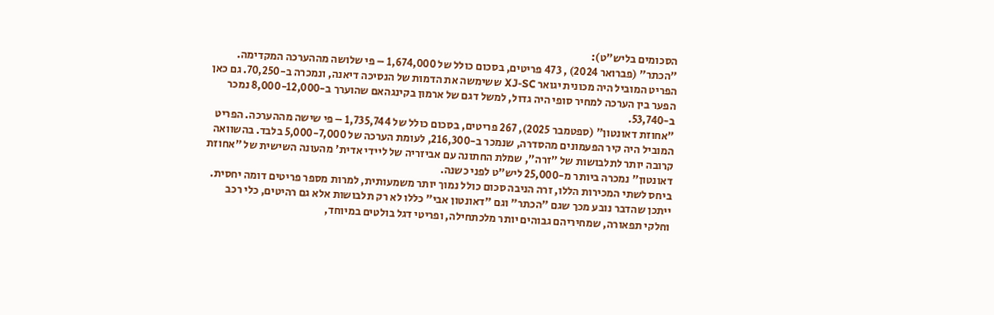הסכומים בליש"ט):
"הכתר" (פברואר 2024) , 473 פריטים, בסכום כולל של 1,674,000 – פי שלושה מההערכה המקדימה. הפריט המוביל היה מכונית יגואר XJ-SC ששימשה את הדמות של הנסיכה דיאנה, ונמכרה ב-70,250. גם כאן הפער בין הערכה למחיר סופי היה גדול, למשל דגם של ארמון בקינגהאם שהוערך ב-8,000-12,000 נמכר ב-53,740.
"אחוזת דאונטון" (ספטמבר 2025), 267 פריטים, בסכום כולל של 1,735,744 – פי שישה מההערכה. הפריט המוביל היה קיר הפעמונים מהסדרה, שנמכר ב-216,300, לעומת הערכה של 5,000-7,000 בלבד. בהשוואה קרובה יותר לתלבושות של "זרה", שמלת החתונה עם אביזריה של ליידי אדית' מהעונה השישית של "אחוזת דאונטון" נמכרה ביותר מ-25,000 ליש"ט לפני כשנה.
ביחס לשתי המכירות הללו, זרה הניבה סכום כולל נמוך יותר משמעותית, למרות מספר פריטים דומה יחסית. ייתכן שהדבר נובע מכך שגם "הכתר" וגם "דאונטון אבי" כללו לא רק תלבושות אלא גם רהיטים, כלי רכב וחלקי תפאורה, שמחיריהם גבוהים יותר מלכתחילה, ופריטי דגל בולטים במיוחד,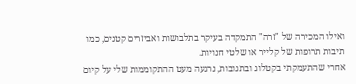ואילו המכירה של "זרה" התמקדה בעיקר בתלבושות ואביזרים קטנים, כמו תיבות תרופות של קלייר או שלטי חנויות.
אחרי שהתעמקתי בקטלוג ובתגובות, נרגעה מעט ההתקוממות שלי על קיום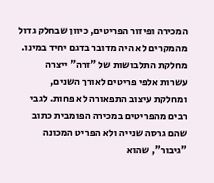המכירה ופיזור הפריטים, כיוון שבחלק גדול מהמקרים לא היה מדובר בדגם יחיד במינו. מחלקת התלבושות של "זרה" ייצרה עשרות אלפי פריטים לאורך השנים, ומחלקת עיצוב התפאורה לא פחות. לגבי רבים מהפריטים במכירה הפומבית כתוב שהם גרסה שנייה ולא הפריט המכונה "גיבור", שהוא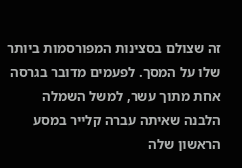זה שצולם בסצינות המפורסמות ביותר שלו על המסך. לפעמים מדובר בגרסה אחת מתוך עשר, למשל השמלה הלבנה שאיתה עברה קלייר במסע הראשון שלה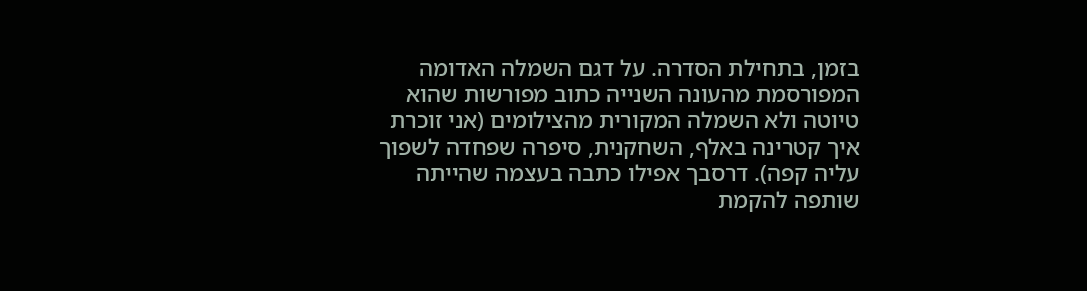בזמן, בתחילת הסדרה. על דגם השמלה האדומה המפורסמת מהעונה השנייה כתוב מפורשות שהוא טיוטה ולא השמלה המקורית מהצילומים (אני זוכרת איך קטרינה באלף, השחקנית, סיפרה שפחדה לשפוך עליה קפה). דרסבך אפילו כתבה בעצמה שהייתה שותפה להקמת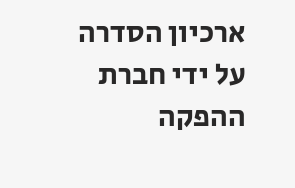ארכיון הסדרה על ידי חברת ההפקה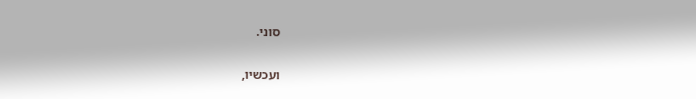סוני.

ועכשיו,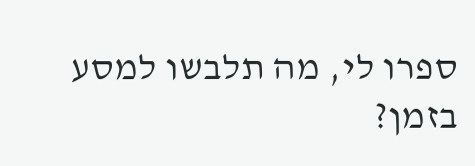ספרו לי, מה תלבשו למסע בזמן?